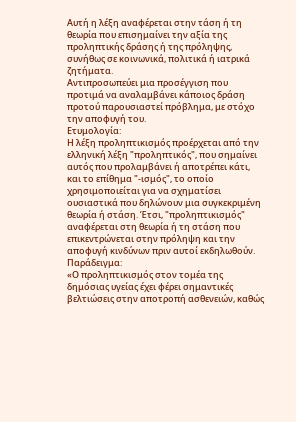Αυτή η λέξη αναφέρεται στην τάση ή τη θεωρία που επισημαίνει την αξία της προληπτικής δράσης ή της πρόληψης, συνήθως σε κοινωνικά, πολιτικά ή ιατρικά ζητήματα.
Αντιπροσωπεύει μια προσέγγιση που προτιμά να αναλαμβάνει κάποιος δράση προτού παρουσιαστεί πρόβλημα, με στόχο την αποφυγή του.
Ετυμολογία:
Η λέξη προληπτικισμός προέρχεται από την ελληνική λέξη "προληπτικός", που σημαίνει αυτός που προλαμβάνει ή αποτρέπει κάτι, και το επίθημα "-ισμός", το οποίο χρησιμοποιείται για να σχηματίσει ουσιαστικά που δηλώνουν μια συγκεκριμένη θεωρία ή στάση. Έτσι, "προληπτικισμός" αναφέρεται στη θεωρία ή τη στάση που επικεντρώνεται στην πρόληψη και την αποφυγή κινδύνων πριν αυτοί εκδηλωθούν.
Παράδειγμα:
«Ο προληπτικισμός στον τομέα της δημόσιας υγείας έχει φέρει σημαντικές βελτιώσεις στην αποτροπή ασθενειών, καθώς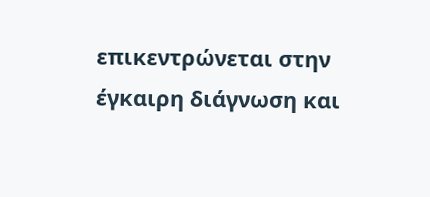επικεντρώνεται στην έγκαιρη διάγνωση και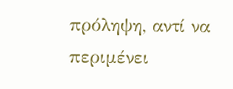πρόληψη, αντί να περιμένει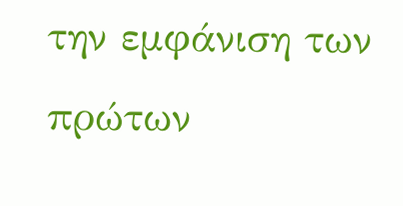την εμφάνιση των πρώτων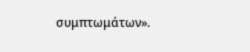συμπτωμάτων».